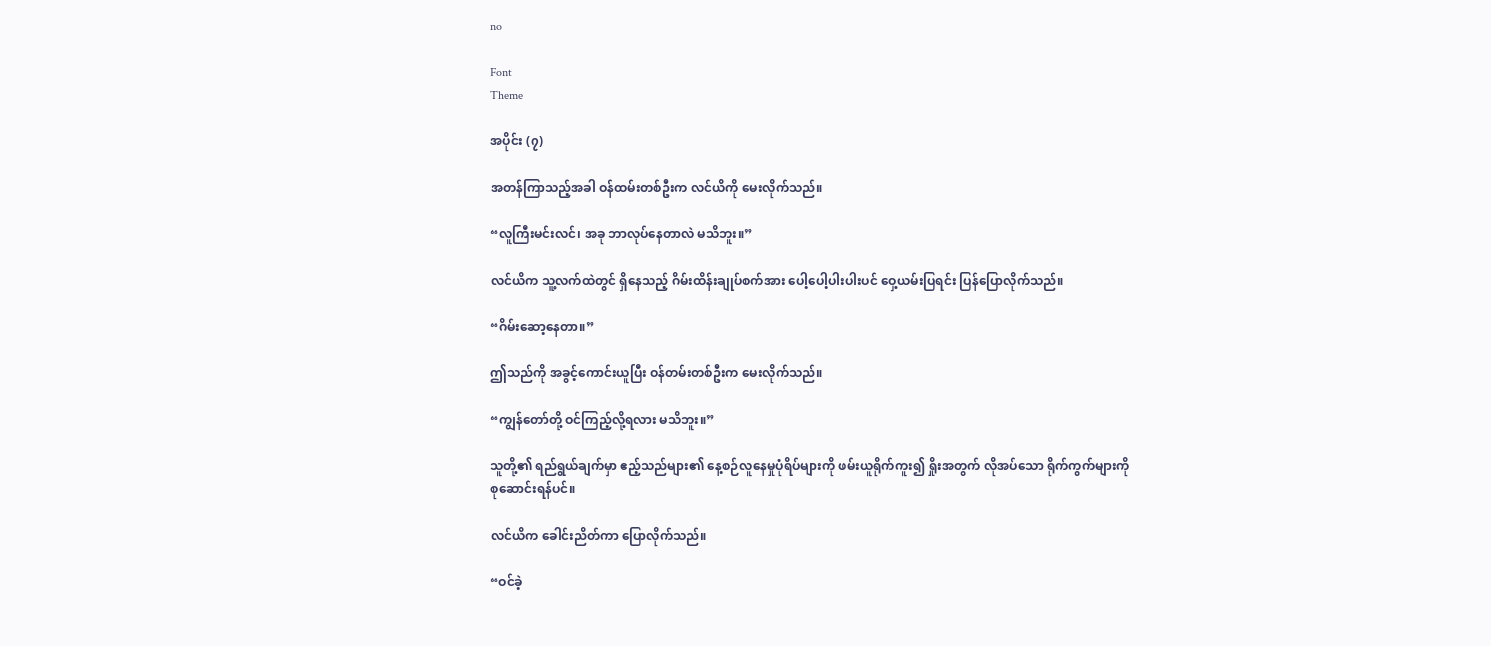no

Font
Theme

အပိုင်း (၇)

အတန်ကြာသည့်အခါ ဝန်ထမ်းတစ်ဦးက လင်ယိကို မေးလိုက်သည်။

“လူကြီးမင်းလင်၊ အခု ဘာလုပ်နေတာလဲ မသိဘူး။”

လင်ယိက သူ့လက်ထဲတွင် ရှိနေသည့် ဂိမ်းထိန်းချုပ်စက်အား ပေါ့ပေါ့ပါးပါးပင် ဝှေ့ယမ်းပြရင်း ပြန်ပြောလိုက်သည်။

“ဂိမ်းဆော့နေတာ။”

ဤသည်ကို အခွင့်ကောင်းယူပြီး ဝန်တမ်းတစ်ဦးက မေးလိုက်သည်။

“ကျွန်တော်တို့ ဝင်ကြည့်လို့ရလား မသိဘူး။”

သူတို့၏ ရည်ရွယ်ချက်မှာ ဧည့်သည်များ၏ နေ့စဉ်လူနေမှုပုံရိပ်များကို ဖမ်းယူရိုက်ကူး၍ ရှိုးအတွက် လိုအပ်သော ရိုက်ကွက်များကို စုဆောင်းရန်ပင်။

လင်ယိက ခေါင်းညိတ်ကာ ပြောလိုက်သည်။

“ဝင်ခဲ့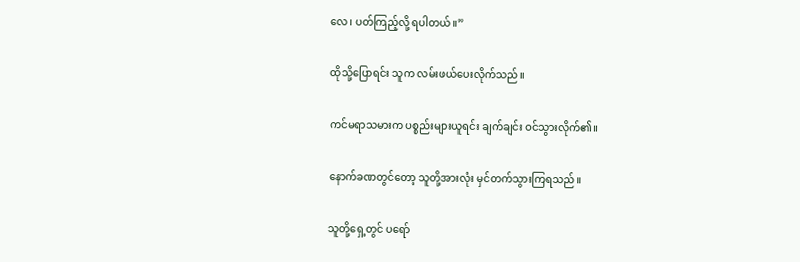လေ၊ ပတ်ကြည့်လို့ ရပါတယ်။”

ထိုသို့ပြောရင်း သူက လမ်းဖယ်ပေးလိုက်သည်။

ကင်မရာသမားက ပစ္စည်းများယူရင်း ချက်ချင်း ဝင်သွားလိုက်၏။

နောက်ခဏတွင်တော့ သူတို့အားလုံး မှင်တက်သွားကြရသည်။

သူတို့ရှေ့တွင် ပရော်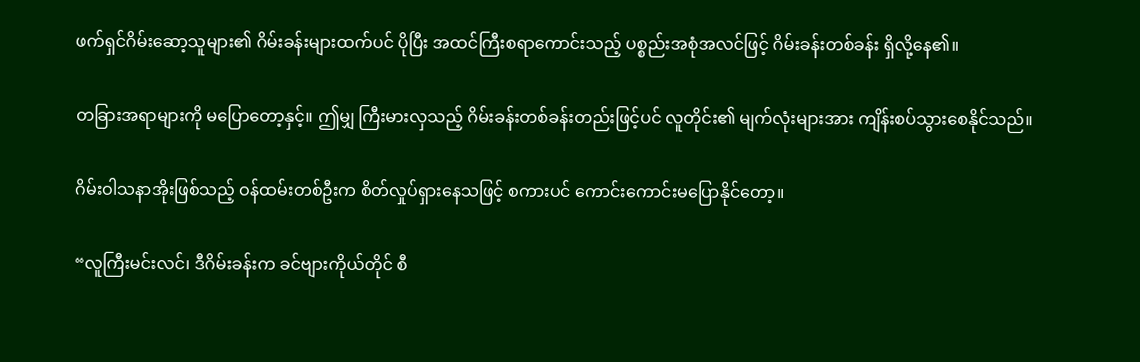ဖက်ရှင်ဂိမ်းဆော့သူများ၏ ဂိမ်းခန်းများထက်ပင် ပိုပြီး အထင်ကြီးစရာကောင်းသည့် ပစ္စည်းအစုံအလင်ဖြင့် ဂိမ်းခန်းတစ်ခန်း ရှိလို့နေ၏။

တခြားအရာများကို မပြောတော့နှင့်။ ဤမျှ ကြီးမားလှသည့် ဂိမ်းခန်းတစ်ခန်းတည်းဖြင့်ပင် လူတိုင်း၏ မျက်လုံးများအား ကျိန်းစပ်သွားစေနိုင်သည်။

ဂိမ်းဝါသနာအိုးဖြစ်သည့် ဝန်ထမ်းတစ်ဦးက စိတ်လှုပ်ရှားနေသဖြင့် စကားပင် ကောင်းကောင်းမပြောနိုင်တော့။

“လူကြီးမင်းလင်၊ ဒီဂိမ်းခန်းက ခင်ဗျားကိုယ်တိုင် စီ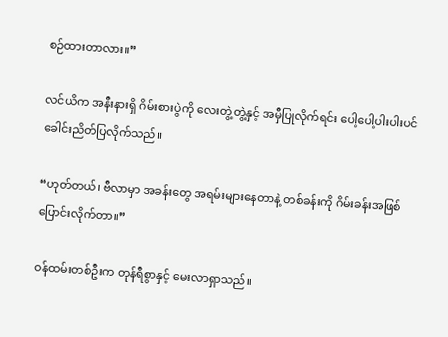စဉ်ထားတာလား။”

လင်ယိက အနီးနားရှိ ဂိမ်းစားပွဲကို လေးတွဲ့တွဲ့နှင့် အမှီပြုလိုက်ရင်း ပေါ့ပေါ့ပါးပါးပင် ခေါင်းညိတ်ပြလိုက်သည်။

“ဟုတ်တယ်၊ ဗီလာမှာ အခန်းတွေ အရမ်းများနေတာနဲ့ တစ်ခန်းကို ဂိမ်းခန်းအဖြစ် ပြောင်းလိုက်တာ။”

ဝန်ထမ်းတစ်ဦးက တုန်ရီစွာနှင့် မေးလာရှာသည်။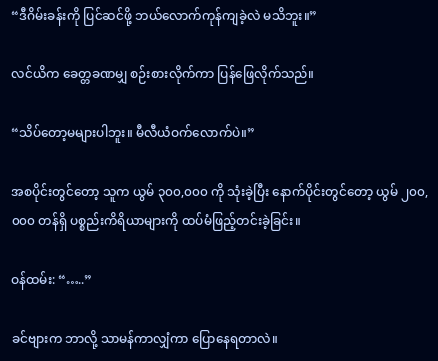“ဒီဂိမ်းခန်းကို ပြင်ဆင်ဖို့ ဘယ်လောက်ကုန်ကျခဲ့လဲ မသိဘူး။”

လင်ယိက ခေတ္တခဏမျှ စဉ်းစားလိုက်ကာ ပြန်ဖြေလိုက်သည်။

“သိပ်တော့မများပါဘူး။ မီလီယံဝက်လောက်ပဲ။”

အစပိုင်းတွင်တော့ သူက ယွမ် ၃၀၀,၀၀၀ ကို သုံးခဲ့ပြီး နောက်ပိုင်းတွင်တော့ ယွမ် ၂၀၀,၀၀၀ တန်ရှိ ပစ္စည်းကိရိယာများကို ထပ်မံဖြည့်တင်းခဲ့ခြင်း။

ဝန်ထမ်း: “…..”

ခင်ဗျားက ဘာလို့ သာမန်ကာလျှံကာ ပြောနေရတာလဲ။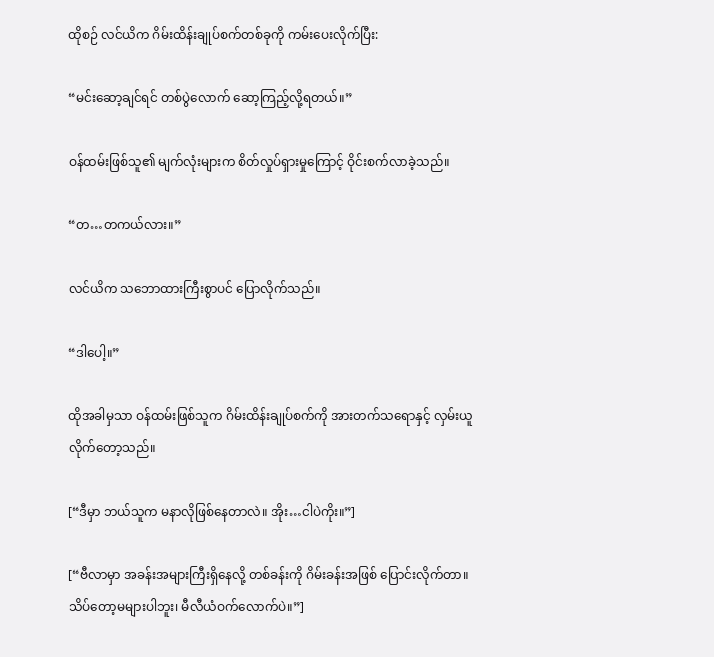ထိုစဉ် လင်ယိက ဂိမ်းထိန်းချုပ်စက်တစ်ခုကို ကမ်းပေးလိုက်ပြီး:

“မင်းဆော့ချင်ရင် တစ်ပွဲလောက် ဆော့ကြည့်လို့ရတယ်။”

ဝန်ထမ်းဖြစ်သူ၏ မျက်လုံးများက စိတ်လှုပ်ရှားမှုကြောင့် ဝိုင်းစက်လာခဲ့သည်။

“တ…တကယ်လား။”

လင်ယိက သဘောထားကြီးစွာပင် ပြောလိုက်သည်။

“ဒါပေါ့။”

ထိုအခါမှသာ ဝန်ထမ်းဖြစ်သူက ဂိမ်းထိန်းချုပ်စက်ကို အားတက်သရောနှင့် လှမ်းယူလိုက်တော့သည်။

[“ဒီမှာ ဘယ်သူက မနာလိုဖြစ်နေတာလဲ။ အိုး…ငါပဲကိုး။”]

[“ဗီလာမှာ အခန်းအများကြီးရှိနေလို့ တစ်ခန်းကို ဂိမ်းခန်းအဖြစ် ပြောင်းလိုက်တာ။ သိပ်တော့မများပါဘူး၊ မီလီယံဝက်လောက်ပဲ။”]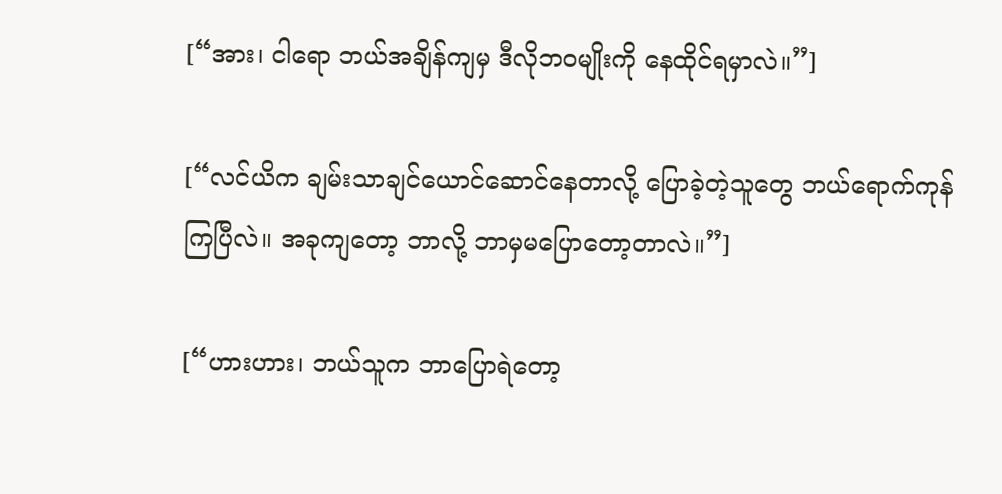[“အား၊ ငါရော ဘယ်အချိန်ကျမှ ဒီလိုဘဝမျိုးကို နေထိုင်ရမှာလဲ။”]

[“လင်ယိက ချမ်းသာချင်ယောင်ဆောင်နေတာလို့ ပြောခဲ့တဲ့သူတွေ ဘယ်ရောက်ကုန်ကြပြီလဲ။ အခုကျတော့ ဘာလို့ ဘာမှမပြောတော့တာလဲ။”]

[“ဟားဟား၊ ဘယ်သူက ဘာပြောရဲတော့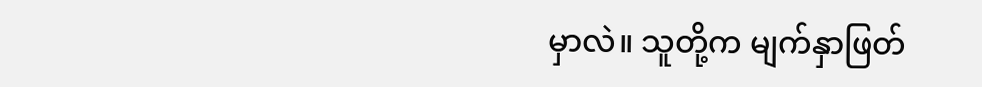မှာလဲ။ သူတို့က မျက်နှာဖြတ်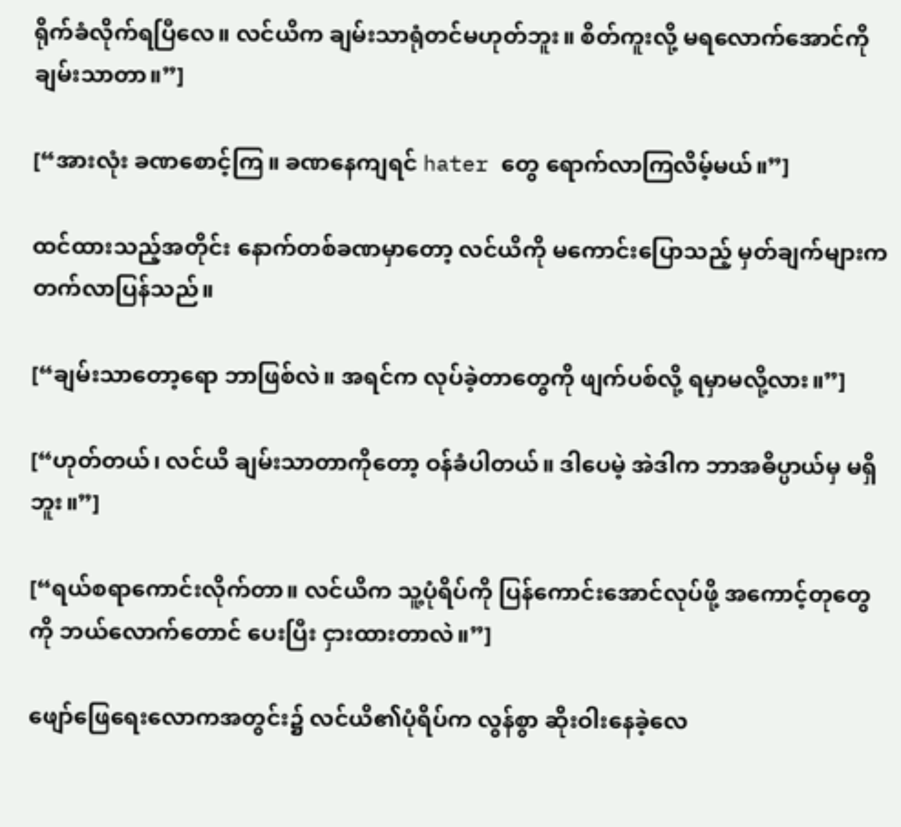ရိုက်ခံလိုက်ရပြီလေ။ လင်ယိက ချမ်းသာရုံတင်မဟုတ်ဘူး။ စိတ်ကူးလို့ မရလောက်အောင်ကို ချမ်းသာတာ။”]

[“အားလုံး ခဏစောင့်ကြ။ ခဏနေကျရင် hater တွေ ရောက်လာကြလိမ့်မယ်။”]

ထင်ထားသည့်အတိုင်း နောက်တစ်ခဏမှာတော့ လင်ယိကို မကောင်းပြောသည့် မှတ်ချက်များက တက်လာပြန်သည်။

[“ချမ်းသာတော့ရော ဘာဖြစ်လဲ။ အရင်က လုပ်ခဲ့တာတွေကို ဖျက်ပစ်လို့ ရမှာမလို့လား။”]

[“ဟုတ်တယ်၊ လင်ယိ ချမ်းသာတာကိုတော့ ဝန်ခံပါတယ်။ ဒါပေမဲ့ အဲဒါက ဘာအဓိပ္ပာယ်မှ မရှိဘူး။”]

[“ရယ်စရာကောင်းလိုက်တာ။ လင်ယိက သူ့ပုံရိပ်ကို ပြန်ကောင်းအောင်လုပ်ဖို့ အကောင့်တုတွေကို ဘယ်လောက်တောင် ပေးပြီး ငှားထားတာလဲ။”]

ဖျော်ဖြေရေးလောကအတွင်း၌ လင်ယိ၏ပုံရိပ်က လွန်စွာ ဆိုးဝါးနေခဲ့လေ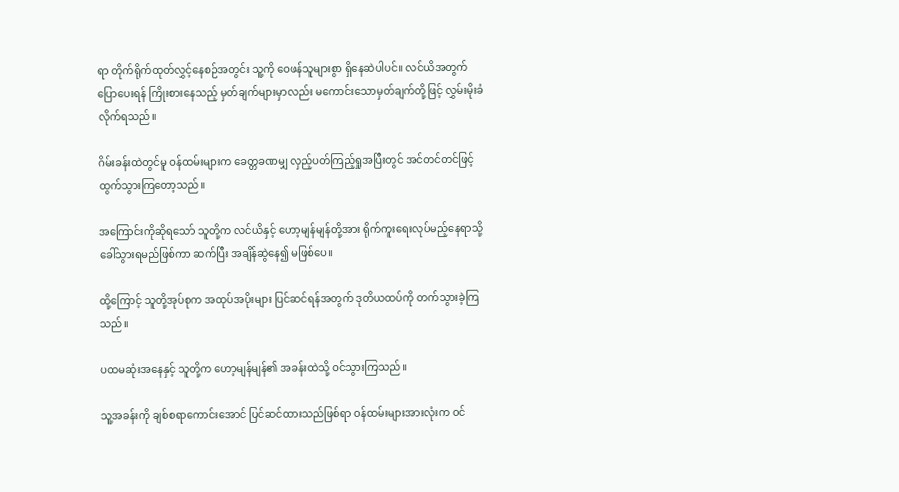ရာ တိုက်ရိုက်ထုတ်လွှင့်နေစဉ်အတွင်း သူ့ကို ဝေဖန်သူများစွာ ရှိနေဆဲပါပင်။ လင်ယိအတွက် ပြောပေးရန် ကြိုးစားနေသည့် မှတ်ချက်များမှာလည်း မကောင်းသောမှတ်ချက်တို့ဖြင့် လွှမ်းမိုးခံလိုက်ရသည်။

ဂိမ်းခန်းထဲတွင်မူ ဝန်ထမ်းများက ခေတ္တခဏမျှ လှည့်ပတ်ကြည့်ရှုအပြီးတွင် အင်တင်တင်ဖြင့် ထွက်သွားကြတော့သည်။

အကြောင်းကိုဆိုရသော် သူတို့က လင်ယိနှင့် ဟော့မျန်မျန်တို့အား ရိုက်ကူးရေးလုပ်မည့်နေရာသို့ ခေါ်သွားရမည်ဖြစ်ကာ ဆက်ပြီး အချိန်ဆွဲနေ၍ မဖြစ်ပေ။

ထို့ကြောင့် သူတို့အုပ်စုက အထုပ်အပိုးများ ပြင်ဆင်ရန်အတွက် ဒုတိယထပ်ကို တက်သွားခဲ့ကြသည်။

ပထမဆုံးအနေနှင့် သူတို့က ဟော့မျန်မျန်၏ အခန်းထဲသို့ ဝင်သွားကြသည်။

သူ့အခန်းကို ချစ်စရာကောင်းအောင် ပြင်ဆင်ထားသည်ဖြစ်ရာ ဝန်ထမ်းများအားလုံးက ဝင်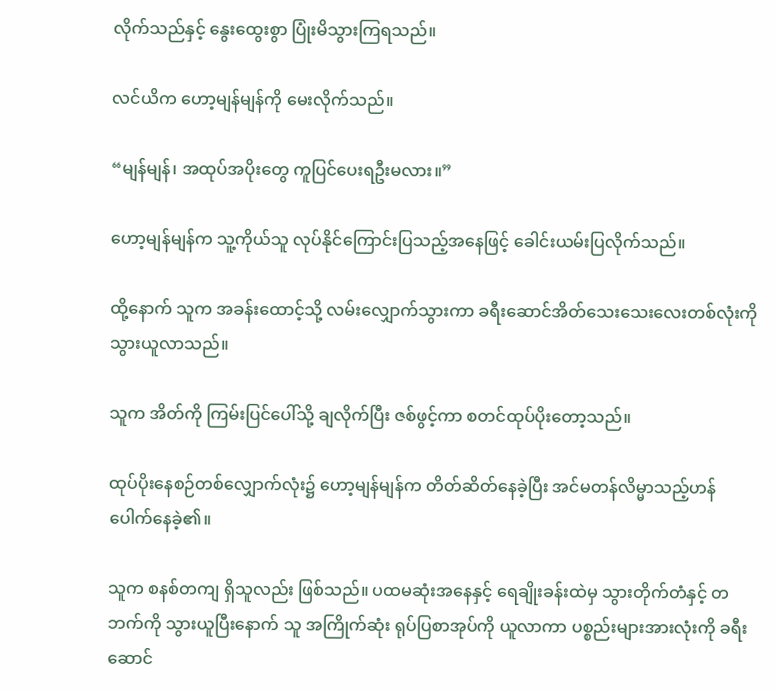လိုက်သည်နှင့် နွေးထွေးစွာ ပြုံးမိသွားကြရသည်။

လင်ယိက ဟော့မျန်မျန်ကို မေးလိုက်သည်။

“မျန်မျန်၊ အထုပ်အပိုးတွေ ကူပြင်ပေးရဦးမလား။”

ဟော့မျန်မျန်က သူ့ကိုယ်သူ လုပ်နိုင်ကြောင်းပြသည့်အနေဖြင့် ခေါင်းယမ်းပြလိုက်သည်။

ထို့နောက် သူက အခန်းထောင့်သို့ လမ်းလျှောက်သွားကာ ခရီးဆောင်အိတ်သေးသေးလေးတစ်လုံးကို သွားယူလာသည်။

သူက အိတ်ကို ကြမ်းပြင်ပေါ်သို့ ချလိုက်ပြီး ဇစ်ဖွင့်ကာ စတင်ထုပ်ပိုးတော့သည်။

ထုပ်ပိုးနေစဉ်တစ်လျှောက်လုံး၌ ဟော့မျန်မျန်က တိတ်ဆိတ်နေခဲ့ပြီး အင်မတန်လိမ္မာသည့်ဟန် ပေါက်နေခဲ့၏။

သူက စနစ်တကျ ရှိသူလည်း ဖြစ်သည်။ ပထမဆုံးအနေနှင့် ရေချိုးခန်းထဲမှ သွားတိုက်တံနှင့် တဘက်ကို သွားယူပြီးနောက် သူ အကြိုက်ဆုံး ရုပ်ပြစာအုပ်ကို ယူလာကာ ပစ္စည်းများအားလုံးကို ခရီးဆောင်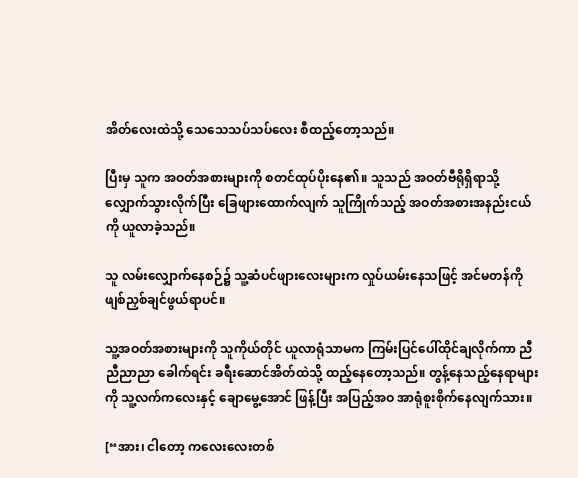အိတ်လေးထဲသို့ သေသေသပ်သပ်လေး စီထည့်တော့သည်။

ပြီးမှ သူက အဝတ်အစားများကို စတင်ထုပ်ပိုးနေ၏။ သူသည် အဝတ်ဗီရိုရှိရာသို့ လျှောက်သွားလိုက်ပြီး ခြေဖျားထောက်လျက် သူကြိုက်သည့် အဝတ်အစားအနည်းငယ်ကို ယူလာခဲ့သည်။

သူ လမ်းလျှောက်နေစဉ်၌ သူ့ဆံပင်ဖျားလေးများက လှုပ်ယမ်းနေသဖြင့် အင်မတန်ကို ဖျစ်ညှစ်ချင်ဖွယ်ရာပင်။

သူ့အဝတ်အစားများကို သူကိုယ်တိုင် ယူလာရုံသာမက ကြမ်းပြင်ပေါ်ထိုင်ချလိုက်ကာ ညီညီညာညာ ခေါက်ရင်း ခရီးဆောင်အိတ်ထဲသို့ ထည့်နေတော့သည်။ တွန့်နေသည့်နေရာများကို သူ့လက်ကလေးနှင့် ချောမွေ့အောင် ဖြန့်ပြီး အပြည့်အဝ အာရုံစူးစိုက်နေလျက်သား။

[“အား၊ ငါတော့ ကလေးလေးတစ်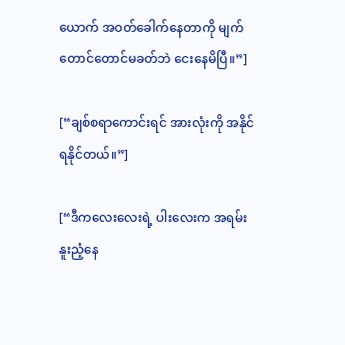ယောက် အဝတ်ခေါက်နေတာကို မျက်တောင်တောင်မခတ်ဘဲ ငေးနေမိပြီ။”]

[“ချစ်စရာကောင်းရင် အားလုံးကို အနိုင်ရနိုင်တယ်။”]

[“ဒီကလေးလေးရဲ့ ပါးလေးက အရမ်းနူးညံ့နေ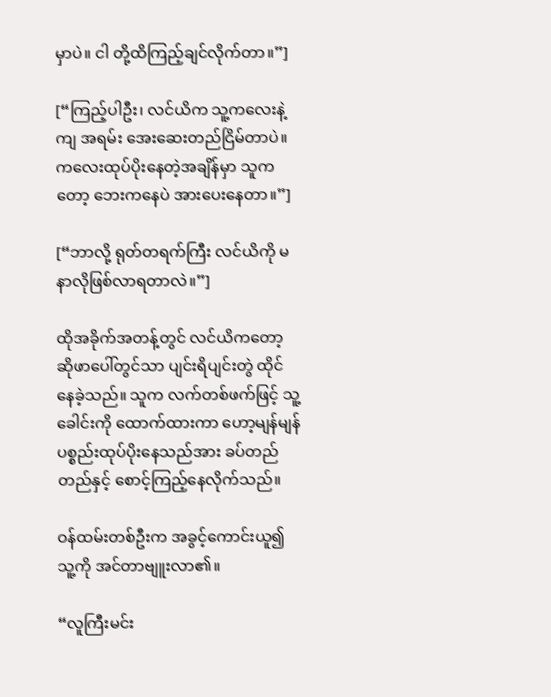မှာပဲ။ ငါ တို့ထိကြည့်ချင်လိုက်တာ။”]

[“ကြည့်ပါဦး၊ လင်ယိက သူ့ကလေးနဲ့ကျ အရမ်း အေးဆေးတည်ငြိမ်တာပဲ။ ကလေးထုပ်ပိုးနေတဲ့အချိန်မှာ သူကတော့ ဘေးကနေပဲ အားပေးနေတာ။”]

[“ဘာလို့ ရုတ်တရက်ကြီး လင်ယိကို မနာလိုဖြစ်လာရတာလဲ။”]

ထိုအခိုက်အတန့်တွင် လင်ယိကတော့ ဆိုဖာပေါ်တွင်သာ ပျင်းရိပျင်းတွဲ ထိုင်နေခဲ့သည်။ သူက လက်တစ်ဖက်ဖြင့် သူ့ခေါင်းကို ထောက်ထားကာ ဟော့မျန်မျန် ပစ္စည်းထုပ်ပိုးနေသည်အား ခပ်တည်တည်နှင့် စောင့်ကြည့်နေလိုက်သည်။

ဝန်ထမ်းတစ်ဦးက အခွင့်ကောင်းယူ၍ သူ့ကို အင်တာဗျူးလာ၏။

“လူကြီးမင်း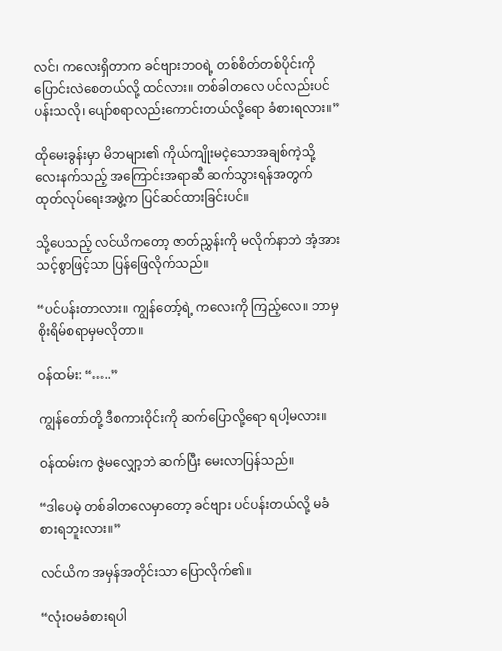လင်၊ ကလေးရှိတာက ခင်ဗျားဘဝရဲ့ တစ်စိတ်တစ်ပိုင်းကို ပြောင်းလဲစေတယ်လို့ ထင်လား။ တစ်ခါတလေ ပင်လည်းပင်ပန်းသလို၊ ပျော်စရာလည်းကောင်းတယ်လို့ရော ခံစားရလား။”

ထိုမေးခွန်းမှာ မိဘများ၏ ကိုယ်ကျိုးမငဲ့သောအချစ်ကဲ့သို့ လေးနက်သည့် အကြောင်းအရာဆီ ဆက်သွားရန်အတွက် ထုတ်လုပ်ရေးအဖွဲ့က ပြင်ဆင်ထားခြင်းပင်။

သို့ပေသည့် လင်ယိကတော့ ဇာတ်ညွှန်းကို မလိုက်နာဘဲ အံ့အားသင့်စွာဖြင့်သာ ပြန်ဖြေလိုက်သည်။

“ပင်ပန်းတာလား။ ကျွန်တော့်ရဲ့ ကလေးကို ကြည့်လေ။ ဘာမှစိုးရိမ်စရာမှမလိုတာ။

ဝန်ထမ်း: “…..”

ကျွန်တော်တို့ ဒီစကားဝိုင်းကို ဆက်ပြောလို့ရော ရပါ့မလား။

ဝန်ထမ်းက ဇွဲမလျှော့ဘဲ ဆက်ပြီး မေးလာပြန်သည်။

“ဒါပေမဲ့ တစ်ခါတလေမှာတော့ ခင်ဗျား ပင်ပန်းတယ်လို့ မခံစားရဘူးလား။”

လင်ယိက အမှန်အတိုင်းသာ ပြောလိုက်၏။

“လုံးဝမခံစားရပါ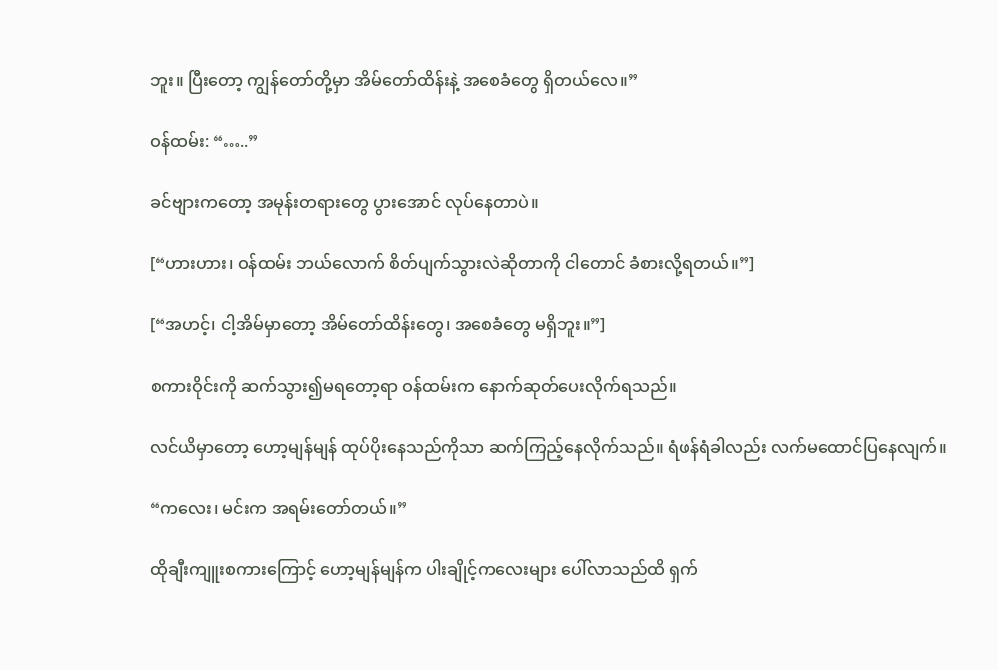ဘူး။ ပြီးတော့ ကျွန်တော်တို့မှာ အိမ်တော်ထိန်းနဲ့ အစေခံတွေ ရှိတယ်လေ။”

ဝန်ထမ်း: “…..”

ခင်ဗျားကတော့ အမုန်းတရားတွေ ပွားအောင် လုပ်နေတာပဲ။

[“ဟားဟား၊ ဝန်ထမ်း ဘယ်လောက် စိတ်ပျက်သွားလဲဆိုတာကို ငါတောင် ခံစားလို့ရတယ်။”]

[“အဟင့်၊ ငါ့အိမ်မှာတော့ အိမ်တော်ထိန်းတွေ၊ အစေခံတွေ မရှိဘူး။”]

စကားဝိုင်းကို ဆက်သွား၍မရတော့ရာ ဝန်ထမ်းက နောက်ဆုတ်ပေးလိုက်ရသည်။

လင်ယိမှာတော့ ဟော့မျန်မျန် ထုပ်ပိုးနေသည်ကိုသာ ဆက်ကြည့်နေလိုက်သည်။ ရံဖန်ရံခါလည်း လက်မထောင်ပြနေလျက်။

“ကလေး၊ မင်းက အရမ်းတော်တယ်။”

ထိုချီးကျူးစကားကြောင့် ဟော့မျန်မျန်က ပါးချိုင့်ကလေးများ ပေါ်လာသည်ထိ ရှက်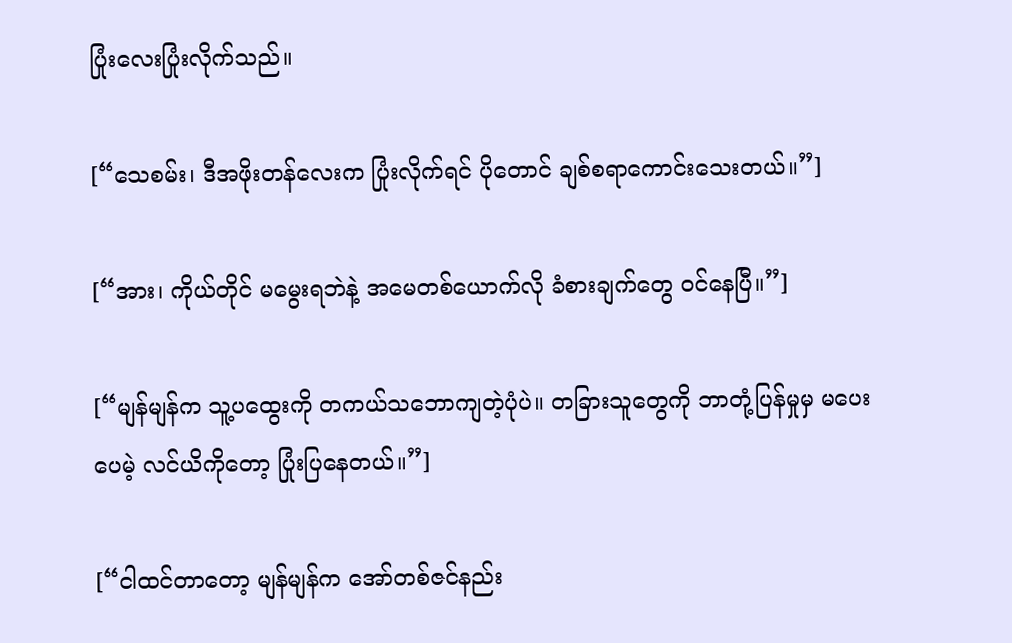ပြုံးလေးပြုံးလိုက်သည်။

[“သေစမ်း၊ ဒီအဖိုးတန်လေးက ပြုံးလိုက်ရင် ပိုတောင် ချစ်စရာကောင်းသေးတယ်။”]

[“အား၊ ကိုယ်တိုင် မမွေးရဘဲနဲ့ အမေတစ်ယောက်လို ခံစားချက်တွေ ဝင်နေပြီ။”]

[“မျန်မျန်က သူ့ပထွေးကို တကယ်သဘောကျတဲ့ပုံပဲ။ တခြားသူတွေကို ဘာတုံ့ပြန်မှုမှ မပေးပေမဲ့ လင်ယိကိုတော့ ပြုံးပြနေတယ်။”]

[“ငါထင်တာတော့ မျန်မျန်က အော်တစ်ဇင်နည်း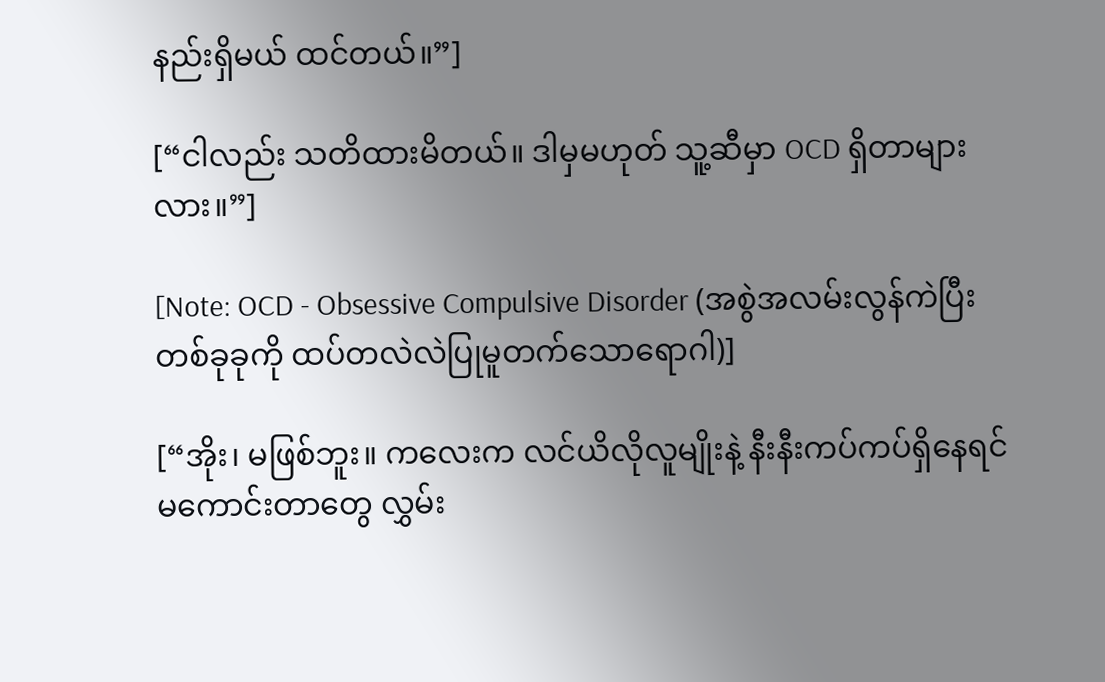နည်းရှိမယ် ထင်တယ်။”]

[“ငါလည်း သတိထားမိတယ်။ ဒါမှမဟုတ် သူ့ဆီမှာ OCD ရှိတာများလား။”]

[Note: OCD - Obsessive Compulsive Disorder (အစွဲအလမ်းလွန်ကဲပြီး တစ်ခုခုကို ထပ်တလဲလဲပြုမူတက်သောရောဂါ)]

[“အိုး၊ မဖြစ်ဘူး။ ကလေးက လင်ယိလိုလူမျိုးနဲ့ နီးနီးကပ်ကပ်ရှိနေရင် မကောင်းတာတွေ လွှမ်း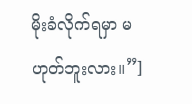မိုးခံလိုက်ရမှာ မဟုတ်ဘူးလား။”]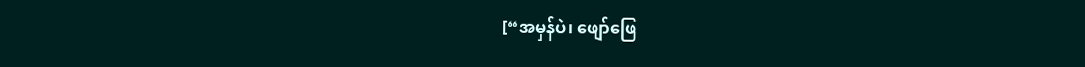[“အမှန်ပဲ၊ ဖျော်ဖြေ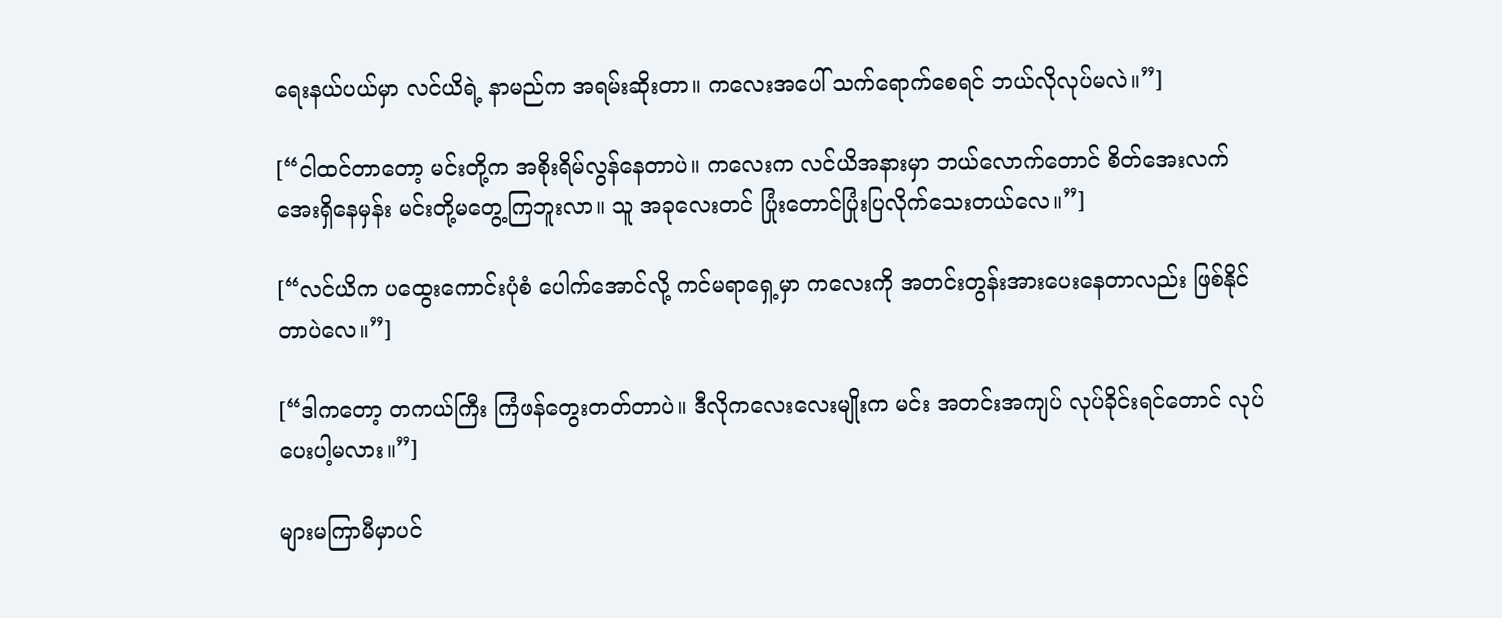ရေးနယ်ပယ်မှာ လင်ယိရဲ့ နာမည်က အရမ်းဆိုးတာ။ ကလေးအပေါ် သက်ရောက်စေရင် ဘယ်လိုလုပ်မလဲ။”]

[“ငါထင်တာတော့ မင်းတို့က အစိုးရိမ်လွန်နေတာပဲ။ ကလေးက လင်ယိအနားမှာ ဘယ်လောက်တောင် စိတ်အေးလက်အေးရှိနေမှန်း မင်းတို့မတွေ့ကြဘူးလာ။ သူ အခုလေးတင် ပြုံးတောင်ပြုံးပြလိုက်သေးတယ်လေ။”]

[“လင်ယိက ပထွေးကောင်းပုံစံ ပေါက်အောင်လို့ ကင်မရာရှေ့မှာ ကလေးကို အတင်းတွန်းအားပေးနေတာလည်း ဖြစ်နိုင်တာပဲလေ။”]

[“ဒါကတော့ တကယ်ကြီး ကြံဖန်တွေးတတ်တာပဲ။ ဒီလိုကလေးလေးမျိုးက မင်း အတင်းအကျပ် လုပ်ခိုင်းရင်တောင် လုပ်ပေးပါ့မလား။”]

များမကြာမီမှာပင်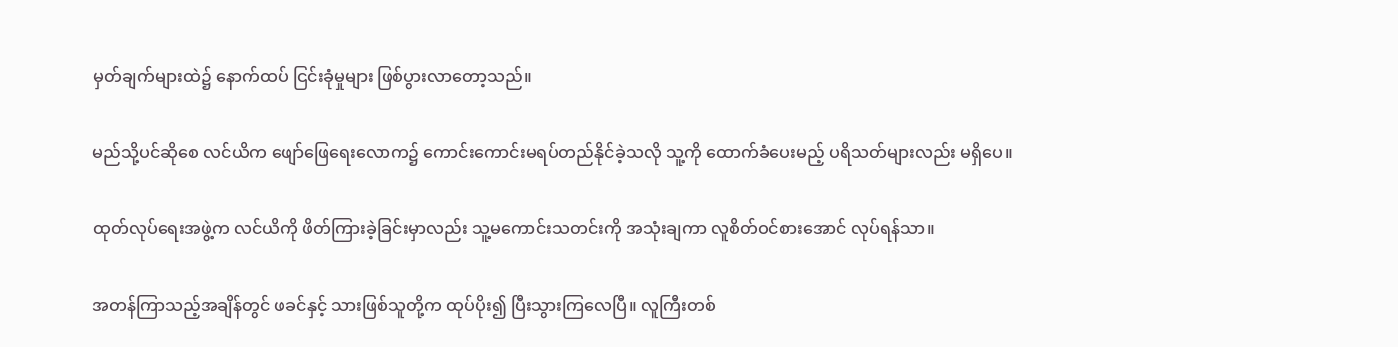မှတ်ချက်များထဲ၌ နောက်ထပ် ငြင်းခုံမှုများ ဖြစ်ပွားလာတော့သည်။

မည်သို့ပင်ဆိုစေ လင်ယိက ဖျော်ဖြေရေးလောက၌ ကောင်းကောင်းမရပ်တည်နိုင်ခဲ့သလို သူ့ကို ထောက်ခံပေးမည့် ပရိသတ်များလည်း မရှိပေ။

ထုတ်လုပ်ရေးအဖွဲ့က လင်ယိကို ဖိတ်ကြားခဲ့ခြင်းမှာလည်း သူ့မကောင်းသတင်းကို အသုံးချကာ လူစိတ်ဝင်စားအောင် လုပ်ရန်သာ။

အတန်ကြာသည့်အချိန်တွင် ဖခင်နှင့် သားဖြစ်သူတို့က ထုပ်ပိုး၍ ပြီးသွားကြလေပြီ။ လူကြီးတစ်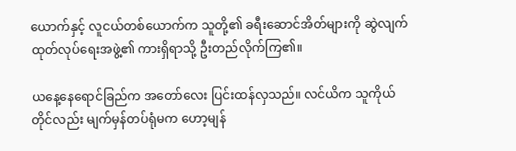ယောက်နှင့် လူငယ်တစ်ယောက်က သူတို့၏ ခရီးဆောင်အိတ်များကို ဆွဲလျက် ထုတ်လုပ်ရေးအဖွဲ့၏ ကားရှိရာသို့ ဦးတည်လိုက်ကြ၏။

ယနေ့နေရောင်ခြည်က အတော်လေး ပြင်းထန်လှသည်။ လင်ယိက သူကိုယ်တိုင်လည်း မျက်မှန်တပ်ရုံမက ဟော့မျန်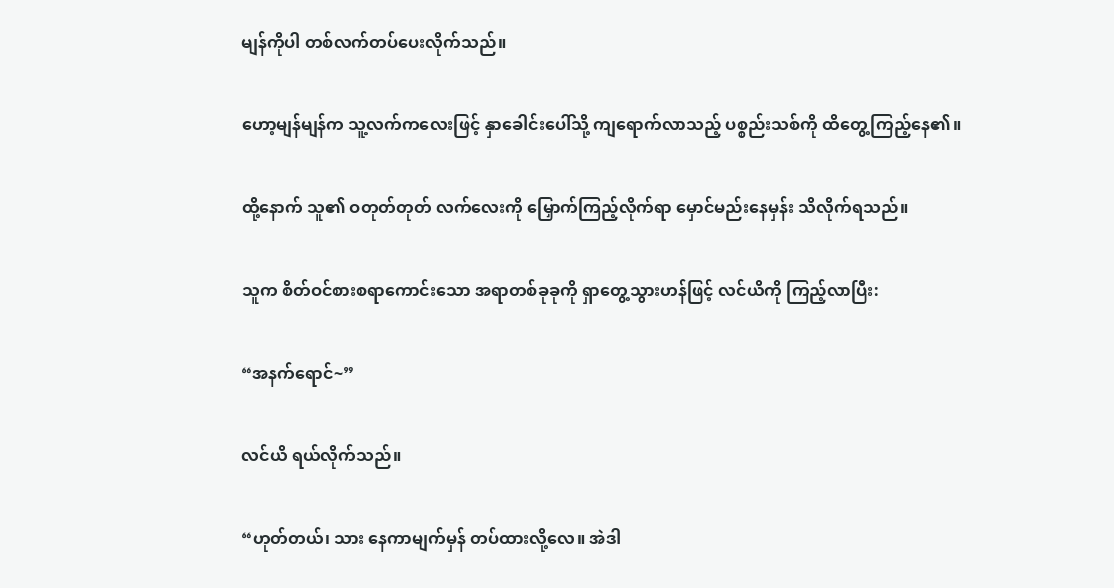မျန်ကိုပါ တစ်လက်တပ်ပေးလိုက်သည်။

ဟော့မျန်မျန်က သူ့လက်ကလေးဖြင့် နှာခေါင်းပေါ်သို့ ကျရောက်လာသည့် ပစ္စည်းသစ်ကို ထိတွေ့ကြည့်နေ၏။

ထို့နောက် သူ၏ ဝတုတ်တုတ် လက်လေးကို မြှောက်ကြည့်လိုက်ရာ မှောင်မည်းနေမှန်း သိလိုက်ရသည်။

သူက စိတ်ဝင်စားစရာကောင်းသော အရာတစ်ခုခုကို ရှာတွေ့သွားဟန်ဖြင့် လင်ယိကို ကြည့်လာပြီး:

“အနက်ရောင်~”

လင်ယိ ရယ်လိုက်သည်။

“ဟုတ်တယ်၊ သား နေကာမျက်မှန် တပ်ထားလို့လေ။ အဲဒါ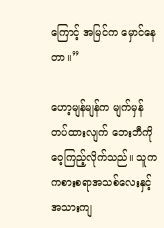ကြောင့် အမြင်က မှောင်နေတာ။”

ဟော့မျန်မျန်က မျက်မှန်တပ်ထားလျက် ဘေးဘီကို ဝေ့ကြည့်လိုက်သည်။ သူက ကစားစရာအသစ်လေးနှင့် အသားကျ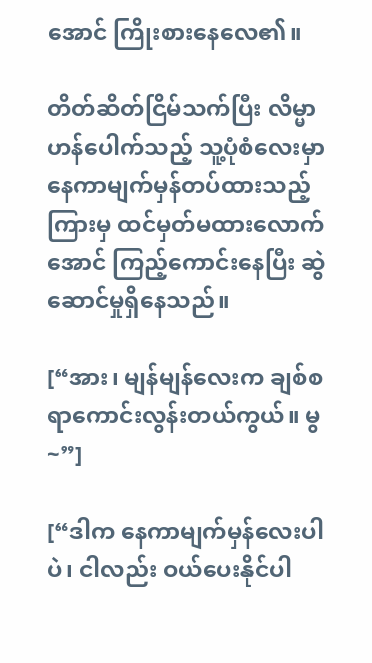အောင် ကြိုးစားနေလေ၏။

တိတ်ဆိတ်ငြိမ်သက်ပြီး လိမ္မာဟန်ပေါက်သည့် သူ့ပုံစံလေးမှာ နေကာမျက်မှန်တပ်ထားသည့်ကြားမှ ထင်မှတ်မထားလောက်အောင် ကြည့်ကောင်းနေပြီး ဆွဲဆောင်မှုရှိနေသည်။

[“အား၊ မျန်မျန်လေးက ချစ်စရာကောင်းလွန်းတယ်ကွယ်။ မွ~”]

[“ဒါက နေကာမျက်မှန်လေးပါပဲ၊ ငါလည်း ဝယ်ပေးနိုင်ပါ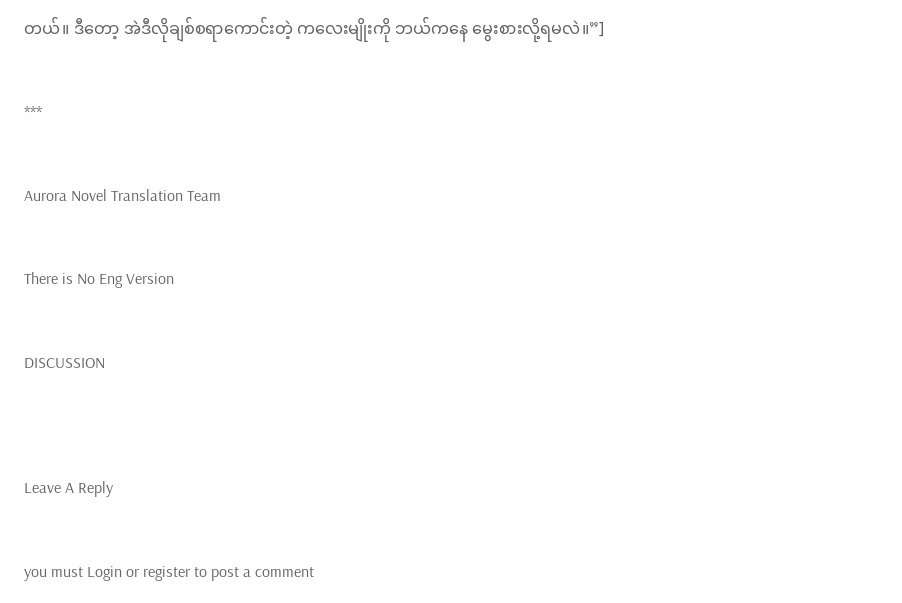တယ်။ ဒီတော့ အဲဒီလိုချစ်စရာကောင်းတဲ့ ကလေးမျိုးကို ဘယ်ကနေ မွေးစားလို့ရမလဲ။”]

***

Aurora Novel Translation Team

There is No Eng Version

DISCUSSION


Leave A Reply

you must Login or register to post a comment